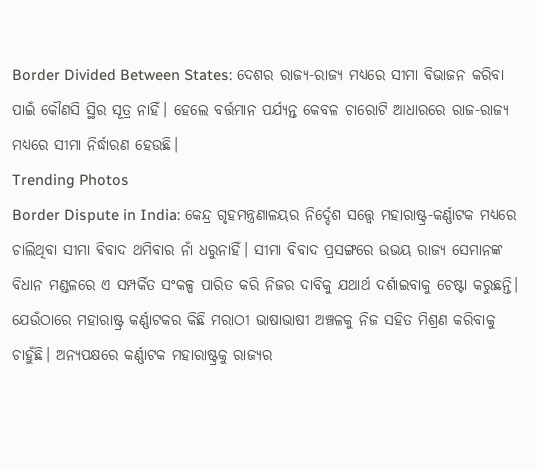Border Divided Between States: ଦେଶର ରାଜ୍ୟ-ରାଜ୍ୟ ମଧ୍ୟରେ ସୀମା ବିଭାଜନ କରିବା ପାଇଁ କୌଣସି ସ୍ଥିର ସୂତ୍ର ନାହିଁ। ହେଲେ ବର୍ତ୍ତମାନ ପର୍ଯ୍ୟନ୍ତ କେବଳ ଚାରୋଟି ଆଧାରରେ ରାଜ-ରାଜ୍ୟ ମଧ୍ୟରେ ସୀମା ନିର୍ଦ୍ଧାରଣ ହେଉଛି।
Trending Photos
Border Dispute in India: କେନ୍ଦ୍ର ଗୃହମନ୍ତ୍ରଣାଳୟର ନିର୍ଦ୍ଦେଶ ସତ୍ତ୍ୱେ ମହାରାଷ୍ଟ୍ର-କର୍ଣ୍ଣାଟକ ମଧ୍ୟରେ ଚାଲିଥିବା ସୀମା ବିବାଦ ଥମିବାର ନାଁ ଧରୁନାହିଁ। ସୀମା ବିବାଦ ପ୍ରସଙ୍ଗରେ ଉଭୟ ରାଜ୍ୟ ସେମାନଙ୍କ ବିଧାନ ମଣ୍ଡଳରେ ଏ ସମ୍ପର୍କିତ ସଂକଳ୍ପ ପାରିତ କରି ନିଜର ଦାବିକୁ ଯଥାର୍ଥ ଦର୍ଶାଇବାକୁ ଚେଷ୍ଟା କରୁଛନ୍ତି। ଯେଉଁଠାରେ ମହାରାଷ୍ଟ୍ର କର୍ଣ୍ଣାଟକର କିଛି ମରାଠୀ ଭାଷାଭାଷୀ ଅଞ୍ଚଳକୁ ନିଜ ସହିତ ମିଶ୍ରଣ କରିବାକୁ ଚାହୁଁଛି। ଅନ୍ୟପକ୍ଷରେ କର୍ଣ୍ଣାଟକ ମହାରାଷ୍ଟ୍ରକୁ ରାଜ୍ୟର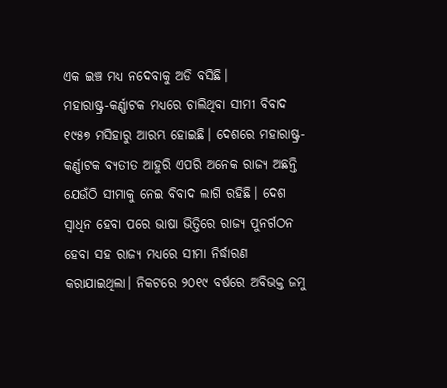ଏକ ଇଞ୍ଚ ମଧ୍ୟ ନଦେବାକୁ ଅଡି ବସିଛି।
ମହାରାଷ୍ଟ୍ର-କର୍ଣ୍ଣାଟକ ମଧ୍ୟରେ ଚାଲିଥିବା ସୀମୀ ବିବାଦ ୧୯୫୭ ମସିହାରୁ ଆରମ୍ଭ ହୋଇଛି। ଦେଶରେ ମହାରାଷ୍ଟ୍ର-କର୍ଣ୍ଣାଟକ ବ୍ୟତୀତ ଆହୁରି ଏପରି ଅନେକ ରାଜ୍ୟ ଅଛନ୍ତି ଯେଉଁଠି ସୀମାକୁ ନେଇ ବିବାଦ ଲାଗି ରହିଛି। ଦେଶ ସ୍ୱାଧିନ ହେବା ପରେ ଭାଷା ଭିତ୍ତିରେ ରାଜ୍ୟ ପୁନର୍ଗଠନ ହେବା ସହ ରାଜ୍ୟ ମଧ୍ୟରେ ସୀମା ନିର୍ଦ୍ଧାରଣ କରାଯାଇଥିଲା। ନିକଟରେ ୨୦୧୯ ବର୍ଷରେ ଅବିଭକ୍ତ ଜମୁ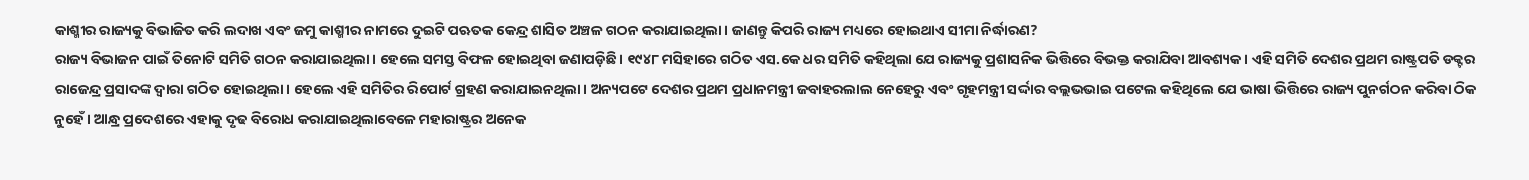କାଶ୍ମୀର ରାଜ୍ୟକୁ ବିଭାଜିତ କରି ଲଦାଖ ଏବଂ ଜମୁ କାଶ୍ମୀର ନାମରେ ଦୁଇଟି ପଋତକ କେନ୍ଦ୍ର ଶାସିତ ଅଞ୍ଚଳ ଗଠନ କରାଯାଇଥିଲା। ଜାଣନ୍ତୁ କିପରି ରାଜ୍ୟ ମଧ୍ୟରେ ହୋଇଥାଏ ସୀମା ନିର୍ଦ୍ଧାରଣ?
ରାଜ୍ୟ ବିଭାଜନ ପାଇଁ ତିନୋଟି ସମିତି ଗଠନ କରାଯାଇଥିଲା। ହେଲେ ସମସ୍ତ ବିଫଳ ହୋଇଥିବା ଜଣାପଡ଼ିଛି। ୧୯୪୮ ମସିହାରେ ଗଠିତ ଏସ.କେ ଧର ସମିତି କହିଥିଲା ଯେ ରାଜ୍ୟକୁ ପ୍ରଶାସନିକ ଭିତ୍ତିରେ ବିଭକ୍ତ କରାଯିବା ଆବଶ୍ୟକ। ଏହି ସମିତି ଦେଶର ପ୍ରଥମ ରାଷ୍ଟ୍ରପତି ଡକ୍ଟର ରାଜେନ୍ଦ୍ର ପ୍ରସାଦଙ୍କ ଦ୍ୱାରା ଗଠିତ ହୋଇଥିଲା। ହେଲେ ଏହି ସମିତିର ରିପୋର୍ଟ ଗ୍ରହଣ କରାଯାଇନଥିଲା। ଅନ୍ୟପଟେ ଦେଶର ପ୍ରଥମ ପ୍ରଧାନମନ୍ତ୍ରୀ ଜବାହରଲାଲ ନେହେରୁ ଏବଂ ଗୃହମନ୍ତ୍ରୀ ସର୍ଦ୍ଦାର ବଲ୍ଲଭଭାଇ ପଟେଲ କହିଥିଲେ ଯେ ଭାଷା ଭିତ୍ତିରେ ରାଜ୍ୟ ପୁନର୍ଗଠନ କରିବା ଠିକ ନୁହେଁ। ଆନ୍ଧ୍ର ପ୍ରଦେଶରେ ଏହାକୁ ଦୃଢ ବିରୋଧ କରାଯାଇଥିଲାବେଳେ ମହାରାଷ୍ଟ୍ରର ଅନେକ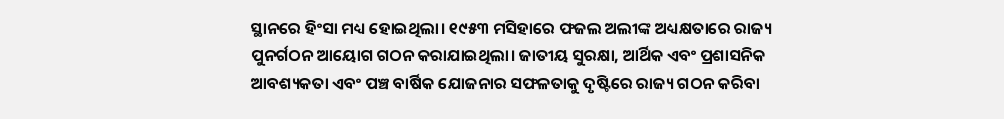ସ୍ଥାନରେ ହିଂସା ମଧ୍ୟ ହୋଇଥିଲା। ୧୯୫୩ ମସିହାରେ ଫଜଲ ଅଲୀଙ୍କ ଅଧ୍ୟକ୍ଷତାରେ ରାଜ୍ୟ ପୁନର୍ଗଠନ ଆୟୋଗ ଗଠନ କରାଯାଇଥିଲା। ଜାତୀୟ ସୁରକ୍ଷା, ଆର୍ଥିକ ଏବଂ ପ୍ରଶାସନିକ ଆବଶ୍ୟକତା ଏବଂ ପଞ୍ଚ ବାର୍ଷିକ ଯୋଜନାର ସଫଳତାକୁ ଦୃଷ୍ଟିରେ ରାଜ୍ୟ ଗଠନ କରିବା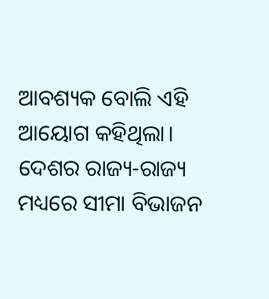ଆବଶ୍ୟକ ବୋଲି ଏହି ଆୟୋଗ କହିଥିଲା।
ଦେଶର ରାଜ୍ୟ-ରାଜ୍ୟ ମଧ୍ୟରେ ସୀମା ବିଭାଜନ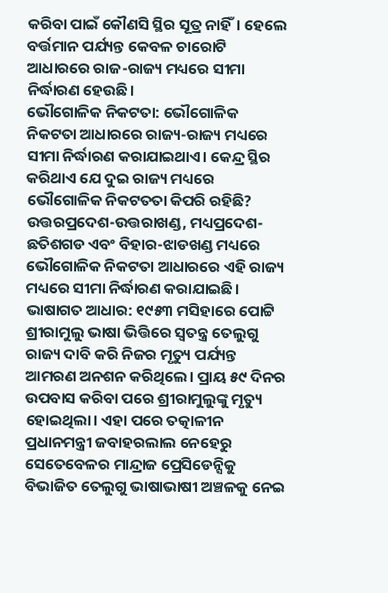କରିବା ପାଇଁ କୌଣସି ସ୍ଥିର ସୂତ୍ର ନାହିଁ। ହେଲେ ବର୍ତ୍ତମାନ ପର୍ଯ୍ୟନ୍ତ କେବଳ ଚାରୋଟି ଆଧାରରେ ରାଜ-ରାଜ୍ୟ ମଧ୍ୟରେ ସୀମା ନିର୍ଦ୍ଧାରଣ ହେଉଛି।
ଭୌଗୋଳିକ ନିକଟତା: ଭୌଗୋଳିକ ନିକଟତା ଆଧାରରେ ରାଜ୍ୟ-ରାଜ୍ୟ ମଧ୍ୟରେ ସୀମା ନିର୍ଦ୍ଧାରଣ କରାଯାଇଥାଏ। କେନ୍ଦ୍ର ସ୍ଥିର କରିଥାଏ ଯେ ଦୁଇ ରାଜ୍ୟ ମଧ୍ୟରେ ଭୌଗୋଳିକ ନିକଟତତା କିପରି ରହିଛି? ଉତ୍ତରପ୍ରଦେଶ-ଉତ୍ତରାଖଣ୍ଡ, ମଧ୍ୟପ୍ରଦେଶ-ଛତିଶଗଡ ଏବଂ ବିହାର-ଝାଡଖଣ୍ଡ ମଧ୍ୟରେ ଭୌଗୋଳିକ ନିକଟତା ଆଧାରରେ ଏହି ରାଜ୍ୟ ମଧ୍ୟରେ ସୀମା ନିର୍ଦ୍ଧାରଣ କରାଯାଇଛି।
ଭାଷାଗତ ଆଧାର: ୧୯୫୩ ମସିହାରେ ପୋଟ୍ଟି ଶ୍ରୀରାମୁଲୁ ଭାଷା ଭିତ୍ତିରେ ସ୍ୱତନ୍ତ୍ର ତେଲୁଗୁ ରାଜ୍ୟ ଦାବି କରି ନିଜର ମୃତ୍ୟୁ ପର୍ଯ୍ୟନ୍ତ ଆମରଣ ଅନଶନ କରିଥିଲେ। ପ୍ରାୟ ୫୯ ଦିନର ଉପବାସ କରିବା ପରେ ଶ୍ରୀରାମୁଲୁଙ୍କୁ ମୃତ୍ୟୁ ହୋଇଥିଲା। ଏହା ପରେ ତତ୍କାଳୀନ ପ୍ରଧାନମନ୍ତ୍ରୀ ଜବାହରଲାଲ ନେହେରୁ ସେତେବେଳର ମାନ୍ଦ୍ରାଜ ପ୍ରେସିଡେନ୍ସିକୁ ବିଭାଜିତ ତେଲୁଗୁ ଭାଷାଭାଷୀ ଅଞ୍ଚଳକୁ ନେଇ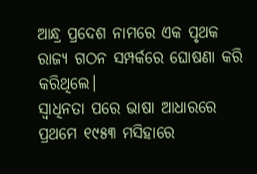ଆନ୍ଧ୍ର ପ୍ରଦେଶ ନାମରେ ଏକ ପୃଥକ ରାଜ୍ୟ ଗଠନ ସମ୍ପର୍କରେ ଘୋଷଣା କରି କରିଥିଲେ।
ସ୍ୱାଧିନତା ପରେ ଭାଷା ଆଧାରରେ ପ୍ରଥମେ ୧୯୫୩ ମସିହାରେ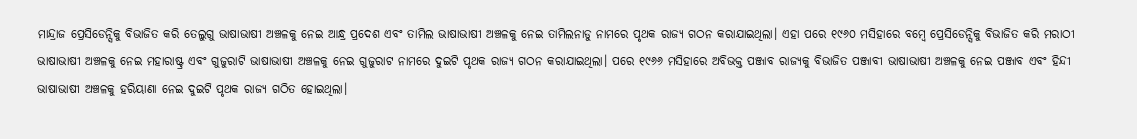ମାନ୍ଦ୍ରାଜ ପ୍ରେସିଡେନ୍ସିକୁ ବିଭାଜିତ କରି ତେଲୁଗୁ ଭାଷାଭାଷୀ ଅଞ୍ଚଳକୁ ନେଇ ଆନ୍ଧ୍ର ପ୍ରଦେଶ ଏବଂ ତାମିଲ ଭାଷାଭାଷୀ ଅଞ୍ଚଳକୁ ନେଇ ତାମିଲନାଡୁ ନାମରେ ପୃଥକ ରାଜ୍ୟ ଗଠନ କରାଯାଇଥିଲା। ଏହା ପରେ ୧୯୬୦ ମସିହାରେ ବମ୍ବେ ପ୍ରେସିଡେନ୍ସିକୁ ବିଭାଜିତ କରି ମରାଠୀ ଭାଷାଭାଷୀ ଅଞ୍ଚଳକୁ ନେଇ ମହାରାଷ୍ଟ୍ର ଏବଂ ଗୁଜୁରାଟି ଭାଷାଭାଷୀ ଅଞ୍ଚଳକୁ ନେଇ ଗୁଜୁରାଟ ନାମରେ ଦୁଇଟି ପୃଥକ ରାଜ୍ୟ ଗଠନ କରାଯାଇଥିଲା। ପରେ ୧୯୬୬ ମସିହାରେ ଅବିଭକ୍ତ ପଞ୍ଜାବ ରାଜ୍ୟକୁ ବିଭାଜିତ ପଞ୍ଜାବୀ ଭାଷାଭାଷୀ ଅଞ୍ଚଳକୁ ନେଇ ପଞ୍ଜାବ ଏବଂ ହିନ୍ଦୀ ଭାଷାଭାଷୀ ଅଞ୍ଚଳକୁ ହରିୟାଣା ନେଇ ଦୁଇଟି ପୃଥକ ରାଜ୍ୟ ଗଠିତ ହୋଇଥିଲା।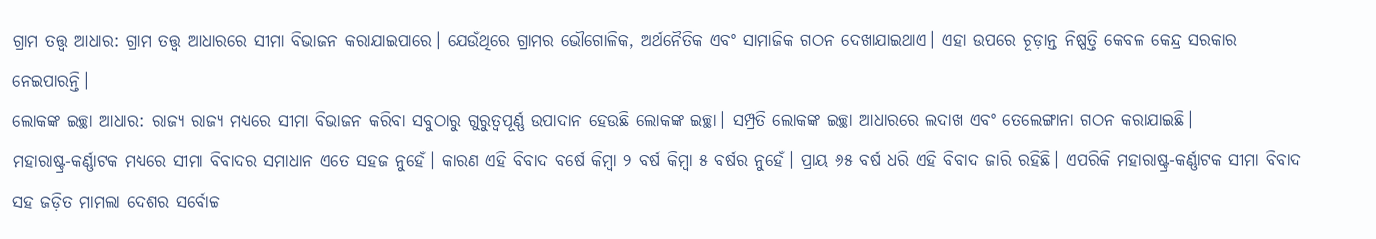ଗ୍ରାମ ତତ୍ତ୍ୱ ଆଧାର: ଗ୍ରାମ ତତ୍ତ୍ୱ ଆଧାରରେ ସୀମା ବିଭାଜନ କରାଯାଇପାରେ। ଯେଉଁଥିରେ ଗ୍ରାମର ଭୌଗୋଳିକ, ଅର୍ଥନୈତିକ ଏବଂ ସାମାଜିକ ଗଠନ ଦେଖାଯାଇଥାଏ। ଏହା ଉପରେ ଚୂଡ଼ାନ୍ତ ନିଷ୍ପତ୍ତି କେବଳ କେନ୍ଦ୍ର ସରକାର ନେଇପାରନ୍ତି।
ଲୋକଙ୍କ ଇଚ୍ଛା ଆଧାର: ରାଜ୍ୟ ରାଜ୍ୟ ମଧ୍ୟରେ ସୀମା ବିଭାଜନ କରିବା ସବୁଠାରୁ ଗୁରୁତ୍ୱପୂର୍ଣ୍ଣ ଉପାଦାନ ହେଉଛି ଲୋକଙ୍କ ଇଚ୍ଛା। ସମ୍ପ୍ରତି ଲୋକଙ୍କ ଇଚ୍ଛା ଆଧାରରେ ଲଦାଖ ଏବଂ ତେଲେଙ୍ଗାନା ଗଠନ କରାଯାଇଛି।
ମହାରାଷ୍ଟ୍ର-କର୍ଣ୍ଣାଟକ ମଧ୍ୟରେ ସୀମା ବିବାଦର ସମାଧାନ ଏତେ ସହଜ ନୁହେଁ। କାରଣ ଏହି ବିବାଦ ବର୍ଷେ କିମ୍ବା ୨ ବର୍ଷ କିମ୍ବା ୫ ବର୍ଷର ନୁହେଁ। ପ୍ରାୟ ୬୫ ବର୍ଷ ଧରି ଏହି ବିବାଦ ଜାରି ରହିଛି। ଏପରିକି ମହାରାଷ୍ଟ୍ର-କର୍ଣ୍ଣାଟକ ସୀମା ବିବାଦ ସହ ଜଡ଼ିତ ମାମଲା ଦେଶର ସର୍ବୋଚ୍ଚ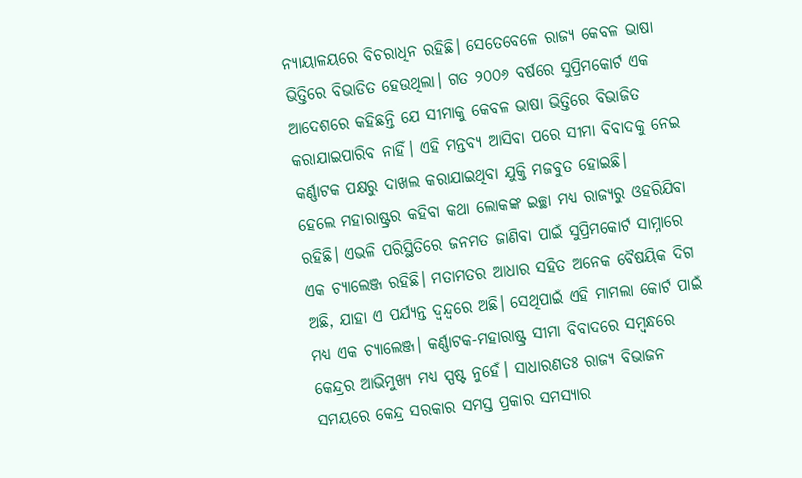ନ୍ୟାୟାଳୟରେ ବିଚରାଧିନ ରହିଛି। ସେତେବେଳେ ରାଜ୍ୟ କେବଳ ଭାଷା ଭିତ୍ତିରେ ବିଭାଡିତ ହେଉଥିଲା। ଗତ ୨୦୦୬ ବର୍ଷରେ ସୁପ୍ରିମକୋର୍ଟ ଏକ ଆଦେଶରେ କହିଛନ୍ତି ଯେ ସୀମାକୁ କେବଳ ଭାଷା ଭିତ୍ତିରେ ବିଭାଜିତ କରାଯାଇପାରିବ ନାହିଁ। ଏହି ମନ୍ତବ୍ୟ ଆସିବା ପରେ ସୀମା ବିବାଦକୁ ନେଇ କର୍ଣ୍ଣାଟକ ପକ୍ଷରୁ ଦାଖଲ କରାଯାଇଥିବା ଯୁକ୍ତି ମଜବୁତ ହୋଇଛି।
ହେଲେ ମହାରାଷ୍ଟ୍ରର କହିବା କଥା ଲୋକଙ୍କ ଇଚ୍ଛା ମଧ୍ୟ ରାଜ୍ୟରୁ ଓହରିଯିବା ରହିଛି। ଏଭଳି ପରିସ୍ଥିତିରେ ଜନମତ ଜାଣିବା ପାଇଁ ସୁପ୍ରିମକୋର୍ଟ ସାମ୍ନାରେ ଏକ ଚ୍ୟାଲେଞ୍ଜ ରହିଛି। ମତାମତର ଆଧାର ସହିତ ଅନେକ ବୈଷୟିକ ଦିଗ ଅଛି, ଯାହା ଏ ପର୍ଯ୍ୟନ୍ତ ଦ୍ୱନ୍ଦ୍ୱରେ ଅଛି। ସେଥିପାଇଁ ଏହି ମାମଲା କୋର୍ଟ ପାଇଁ ମଧ୍ୟ ଏକ ଚ୍ୟାଲେଞ୍ଜ। କର୍ଣ୍ଣାଟକ-ମହାରାଷ୍ଟ୍ର ସୀମା ବିବାଦରେ ସମ୍ବନ୍ଧରେ କେନ୍ଦ୍ରର ଆଭିମୁଖ୍ୟ ମଧ୍ୟ ସ୍ପଷ୍ଟ ନୁହେଁ। ସାଧାରଣତଃ ରାଜ୍ୟ ବିଭାଜନ ସମୟରେ କେନ୍ଦ୍ର ସରକାର ସମସ୍ତ ପ୍ରକାର ସମସ୍ୟାର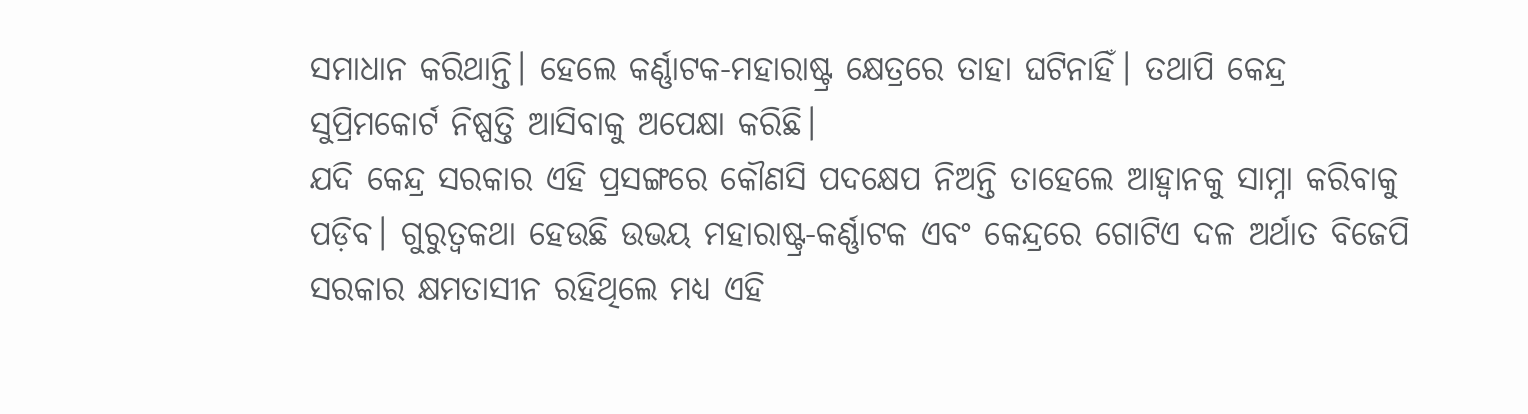ସମାଧାନ କରିଥାନ୍ତି। ହେଲେ କର୍ଣ୍ଣାଟକ-ମହାରାଷ୍ଟ୍ର କ୍ଷେତ୍ରରେ ତାହା ଘଟିନାହିଁ। ତଥାପି କେନ୍ଦ୍ର ସୁପ୍ରିମକୋର୍ଟ ନିଷ୍ପତ୍ତି ଆସିବାକୁ ଅପେକ୍ଷା କରିଛି।
ଯଦି କେନ୍ଦ୍ର ସରକାର ଏହି ପ୍ରସଙ୍ଗରେ କୌଣସି ପଦକ୍ଷେପ ନିଅନ୍ତି ତାହେଲେ ଆହ୍ୱାନକୁ ସାମ୍ନା କରିବାକୁ ପଡ଼ିବ। ଗୁରୁତ୍ୱକଥା ହେଉଛି ଉଭୟ ମହାରାଷ୍ଟ୍ର-କର୍ଣ୍ଣାଟକ ଏବଂ କେନ୍ଦ୍ରରେ ଗୋଟିଏ ଦଳ ଅର୍ଥାତ ବିଜେପି ସରକାର କ୍ଷମତାସୀନ ରହିଥିଲେ ମଧ୍ୟ ଏହି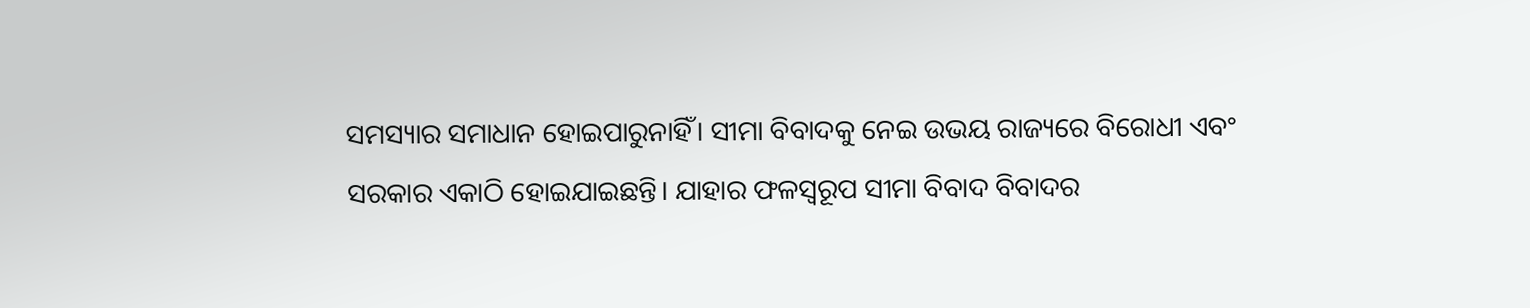ସମସ୍ୟାର ସମାଧାନ ହୋଇପାରୁନାହିଁ। ସୀମା ବିବାଦକୁ ନେଇ ଉଭୟ ରାଜ୍ୟରେ ବିରୋଧୀ ଏବଂ ସରକାର ଏକାଠି ହୋଇଯାଇଛନ୍ତି। ଯାହାର ଫଳସ୍ୱରୂପ ସୀମା ବିବାଦ ବିବାଦର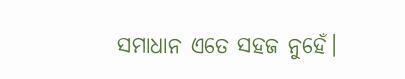ସମାଧାନ ଏତେ ସହଜ ନୁହେଁ।